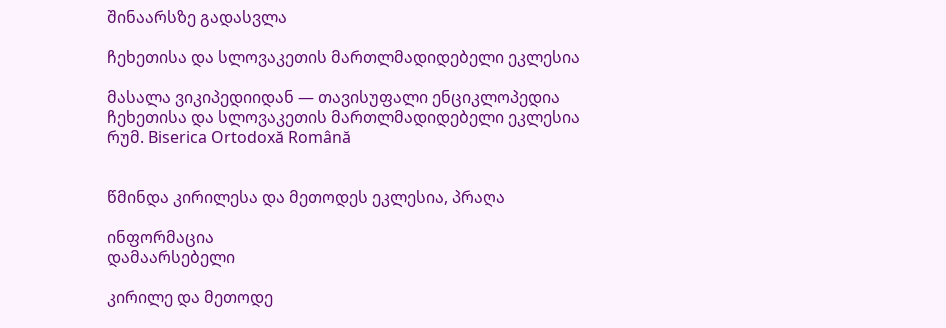შინაარსზე გადასვლა

ჩეხეთისა და სლოვაკეთის მართლმადიდებელი ეკლესია

მასალა ვიკიპედიიდან — თავისუფალი ენციკლოპედია
ჩეხეთისა და სლოვაკეთის მართლმადიდებელი ეკლესია
რუმ. Biserica Ortodoxă Română


წმინდა კირილესა და მეთოდეს ეკლესია, პრაღა

ინფორმაცია
დამაარსებელი

კირილე და მეთოდე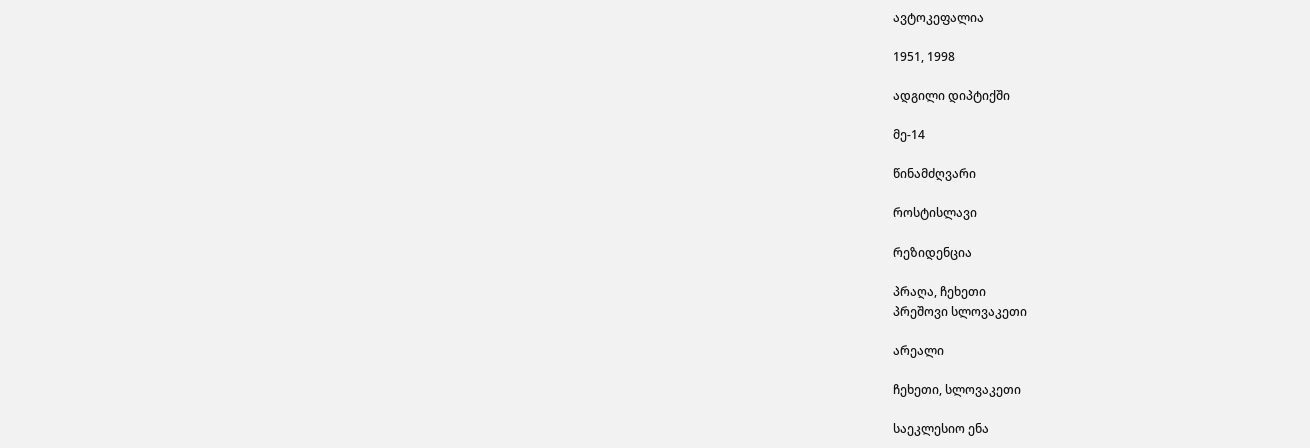ავტოკეფალია

1951, 1998

ადგილი დიპტიქში

მე-14

წინამძღვარი

როსტისლავი

რეზიდენცია

პრაღა, ჩეხეთი
პრეშოვი სლოვაკეთი

არეალი

ჩეხეთი, სლოვაკეთი

საეკლესიო ენა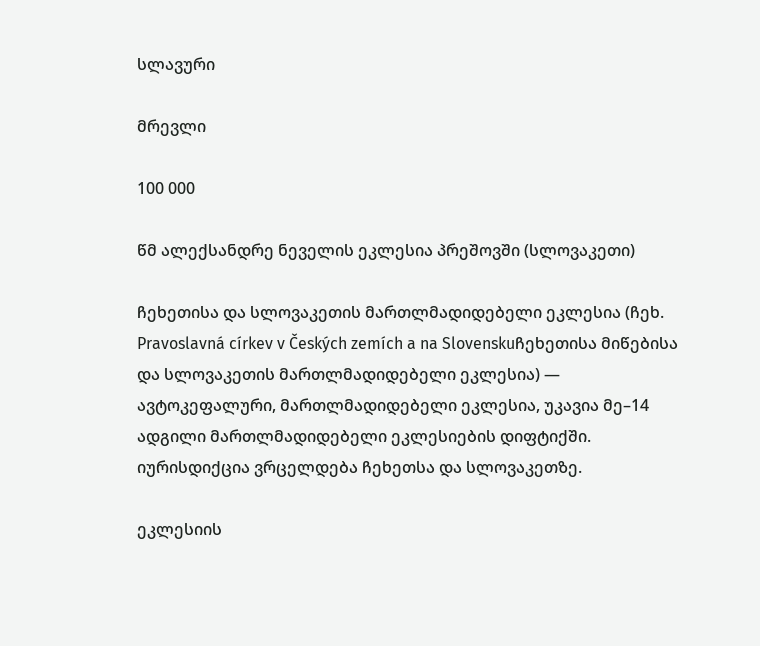სლავური

მრევლი

100 000

წმ ალექსანდრე ნეველის ეკლესია პრეშოვში (სლოვაკეთი)

ჩეხეთისა და სლოვაკეთის მართლმადიდებელი ეკლესია (ჩეხ. Pravoslavná církev v Českých zemích a na Slovenskuჩეხეთისა მიწებისა და სლოვაკეთის მართლმადიდებელი ეკლესია) — ავტოკეფალური, მართლმადიდებელი ეკლესია, უკავია მე–14 ადგილი მართლმადიდებელი ეკლესიების დიფტიქში. იურისდიქცია ვრცელდება ჩეხეთსა და სლოვაკეთზე.

ეკლესიის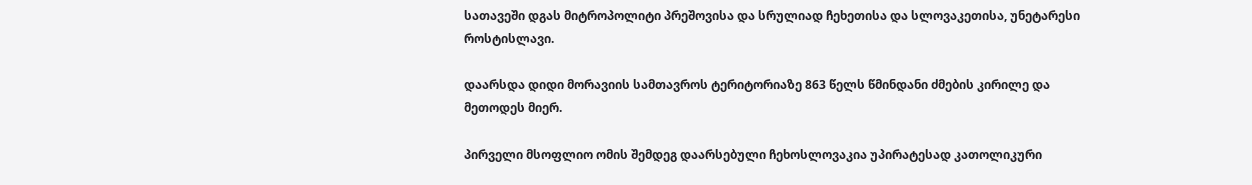სათავეში დგას მიტროპოლიტი პრეშოვისა და სრულიად ჩეხეთისა და სლოვაკეთისა, უნეტარესი როსტისლავი.

დაარსდა დიდი მორავიის სამთავროს ტერიტორიაზე 863 წელს წმინდანი ძმების კირილე და მეთოდეს მიერ.

პირველი მსოფლიო ომის შემდეგ დაარსებული ჩეხოსლოვაკია უპირატესად კათოლიკური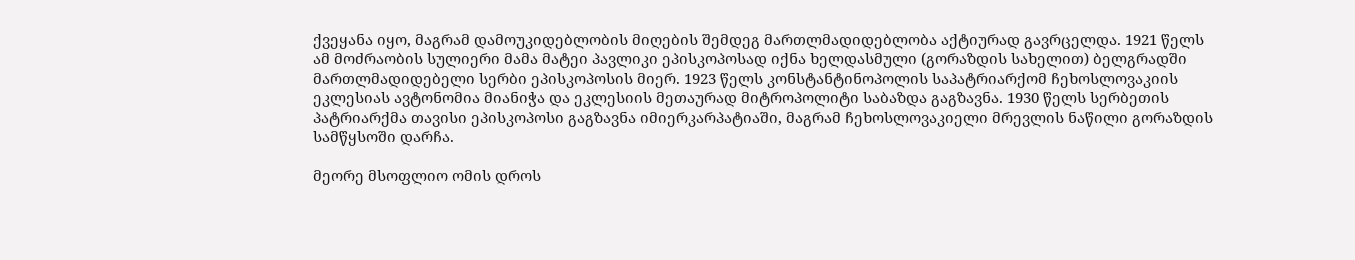ქვეყანა იყო, მაგრამ დამოუკიდებლობის მიღების შემდეგ მართლმადიდებლობა აქტიურად გავრცელდა. 1921 წელს ამ მოძრაობის სულიერი მამა მატეი პავლიკი ეპისკოპოსად იქნა ხელდასმული (გორაზდის სახელით) ბელგრადში მართლმადიდებელი სერბი ეპისკოპოსის მიერ. 1923 წელს კონსტანტინოპოლის საპატრიარქომ ჩეხოსლოვაკიის ეკლესიას ავტონომია მიანიჭა და ეკლესიის მეთაურად მიტროპოლიტი საბაზდა გაგზავნა. 1930 წელს სერბეთის პატრიარქმა თავისი ეპისკოპოსი გაგზავნა იმიერკარპატიაში, მაგრამ ჩეხოსლოვაკიელი მრევლის ნაწილი გორაზდის სამწყსოში დარჩა.

მეორე მსოფლიო ომის დროს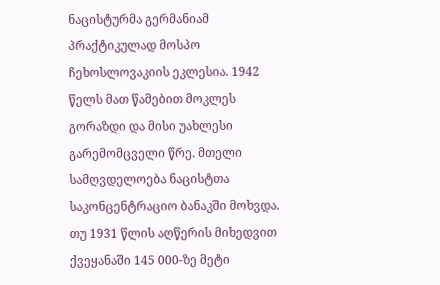ნაცისტურმა გერმანიამ პრაქტიკულად მოსპო ჩეხოსლოვაკიის ეკლესია. 1942 წელს მათ წამებით მოკლეს გორაზდი და მისი უახლესი გარემომცველი წრე. მთელი სამღვდელოება ნაცისტთა საკონცენტრაციო ბანაკში მოხვდა. თუ 1931 წლის აღწერის მიხედვით ქვეყანაში 145 000-ზე მეტი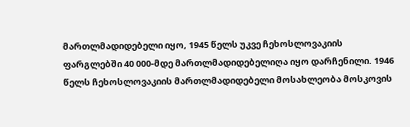მართლმადიდებელი იყო, 1945 წელს უკვე ჩეხოსლოვაკიის ფარგლებში 40 000-მდე მართლმადიდებელიღა იყო დარჩენილი. 1946 წელს ჩეხოსლოვაკიის მართლმადიდებელი მოსახლეობა მოსკოვის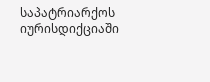საპატრიარქოს იურისდიქციაში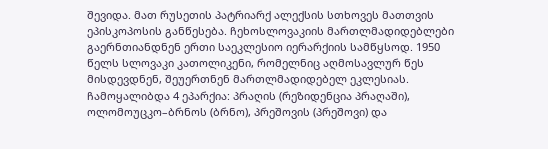შევიდა. მათ რუსეთის პატრიარქ ალექსის სთხოვეს მათთვის ეპისკოპოსის განწესება. ჩეხოსლოვაკიის მართლმადიდებლები გაერნთიანდნენ ერთი საეკლესიო იერარქიის სამწყსოდ. 1950 წელს სლოვაკი კათოლიკენი, რომელნიც აღმოსავლურ წეს მისდევდნენ, შეუერთნენ მართლმადიდებელ ეკლესიას. ჩამოყალიბდა 4 ეპარქია: პრაღის (რეზიდენცია პრაღაში), ოლომოუცკო–ბრნოს (ბრნო), პრეშოვის (პრეშოვი) და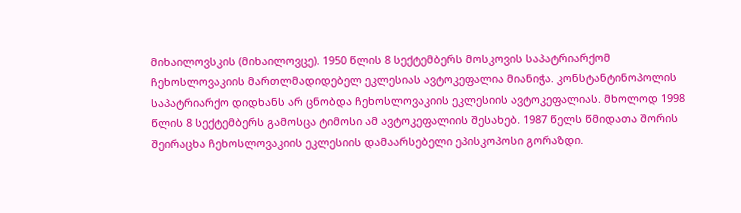მიხაილოვსკის (მიხაილოვცე). 1950 წლის 8 სექტემბერს მოსკოვის საპატრიარქომ ჩეხოსლოვაკიის მართლმადიდებელ ეკლესიას ავტოკეფალია მიანიჭა. კონსტანტინოპოლის საპატრიარქო დიდხანს არ ცნობდა ჩეხოსლოვაკიის ეკლესიის ავტოკეფალიას. მხოლოდ 1998 წლის 8 სექტემბერს გამოსცა ტიმოსი ამ ავტოკეფალიის შესახებ. 1987 წელს წმიდათა შორის შეირაცხა ჩეხოსლოვაკიის ეკლესიის დამაარსებელი ეპისკოპოსი გორაზდი.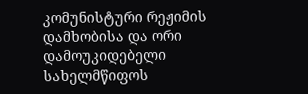კომუნისტური რეჟიმის დამხობისა და ორი დამოუკიდებელი სახელმწიფოს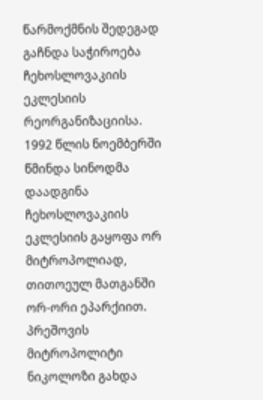წარმოქმნის შედეგად გაჩნდა საჭიროება ჩეხოსლოვაკიის ეკლესიის რეორგანიზაციისა. 1992 წლის ნოემბერში წმინდა სინოდმა დაადგინა ჩეხოსლოვაკიის ეკლესიის გაყოფა ორ მიტროპოლიად, თითოეულ მათგანში ორ-ორი ეპარქიით. პრეშოვის მიტროპოლიტი ნიკოლოზი გახდა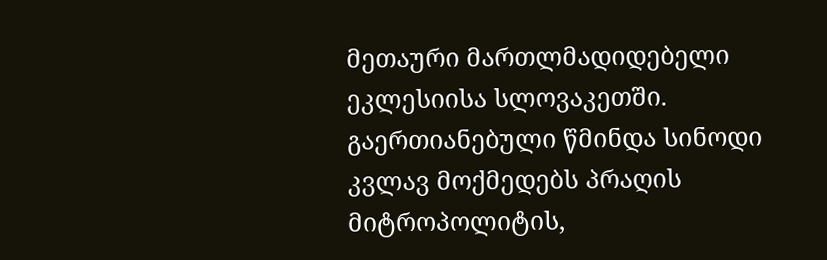მეთაური მართლმადიდებელი ეკლესიისა სლოვაკეთში. გაერთიანებული წმინდა სინოდი კვლავ მოქმედებს პრაღის მიტროპოლიტის,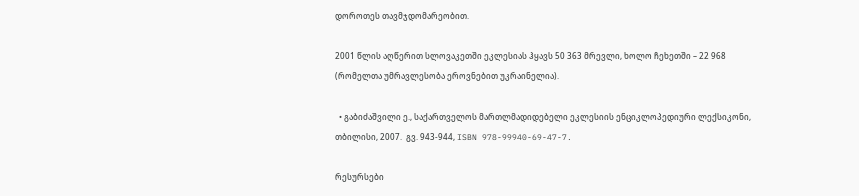დოროთეს თავმჯდომარეობით.

2001 წლის აღწერით სლოვაკეთში ეკლესიას ჰყავს 50 363 მრევლი, ხოლო ჩეხეთში – 22 968 (რომელთა უმრავლესობა ეროვნებით უკრაინელია).

  • გაბიძაშვილი ე., საქართველოს მართლმადიდებელი ეკლესიის ენციკლოპედიური ლექსიკონი, თბილისი, 2007.  გვ. 943-944, ISBN 978-99940-69-47-7.

რესურსები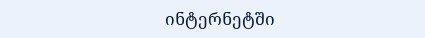ინტერნეტში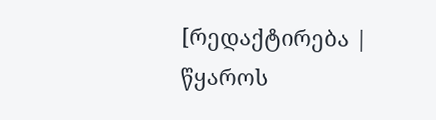[რედაქტირება | წყაროს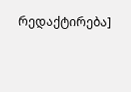რედაქტირება]